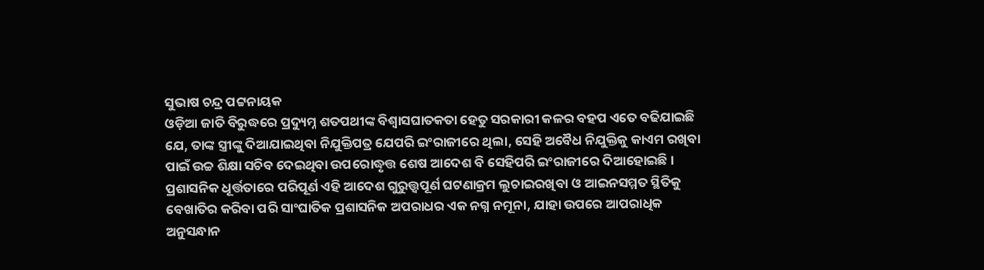ସୁଭାଷ ଚନ୍ଦ୍ର ପଟ୍ଟନାୟକ
ଓଡ଼ିଆ ଜାତି ବିରୁଦ୍ଧରେ ପ୍ରଦ୍ୟୁମ୍ନ ଶତପଥୀଙ୍କ ବିଶ୍ଵାସଘାତକତା ହେତୁ ସରକାରୀ କଳର ବହପ ଏତେ ବଢିଯାଇଛି ଯେ, ତାଙ୍କ ସ୍ତ୍ରୀଙ୍କୁ ଦିଆଯାଇଥିବା ନିଯୁକ୍ତିପତ୍ର ଯେପରି ଇଂରାଜୀରେ ଥିଲା, ସେହି ଅବୈଧ ନିଯୁକ୍ତିକୁ କାଏମ ରଖିବା ପାଇଁ ଉଚ୍ଚ ଶିକ୍ଷା ସଚିବ ଦେଇଥିବା ଉପରୋଦ୍ଧୃତ୍ତ ଶେଷ ଆଦେଶ ବି ସେହିପରି ଇଂରାଜୀରେ ଦିଆହୋଇଛି ।
ପ୍ରଶାସନିକ ଧୂର୍ତ୍ତତାରେ ପରିପୂର୍ଣ ଏହି ଆଦେଶ ଗୁରୁତ୍ତ୍ୱପୂର୍ଣ ଘଟଣାକ୍ରମ ଲୁଚାଇରଖିବା ଓ ଆଇନସମ୍ମତ ସ୍ଥିତିକୁ ବେଖାତିର କରିବା ପରି ସାଂଘାତିକ ପ୍ରଶାସନିକ ଅପରାଧର ଏକ ନଗ୍ନ ନମୂନା, ଯାହା ଉପରେ ଆପରାଧିକ ଅନୁସନ୍ଧାନ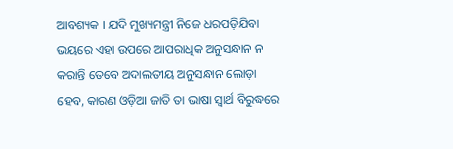ଆବଶ୍ୟକ । ଯଦି ମୁଖ୍ୟମନ୍ତ୍ରୀ ନିଜେ ଧରପଡ଼ିଯିବା ଭୟରେ ଏହା ଉପରେ ଆପରାଧିକ ଅନୁସନ୍ଧାନ ନ କରାନ୍ତି ତେବେ ଅଦାଲତୀୟ ଅନୁସନ୍ଧାନ ଲୋଡ଼ା ହେବ, କାରଣ ଓଡ଼ିଆ ଜାତି ତା ଭାଷା ସ୍ଵାର୍ଥ ବିରୁଦ୍ଧରେ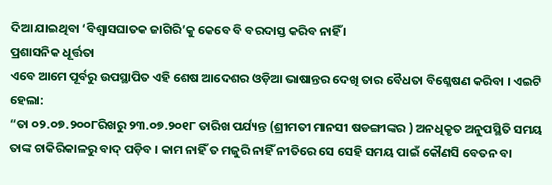ଦିଆ ଯାଇଥିବା ‘ବିଶ୍ଵାସଘାତକ ଜାଗିରି’କୁ କେବେ ବି ବରଦାସ୍ତ କରିବ ନାହିଁ ।
ପ୍ରଶାସନିକ ଧୂର୍ତ୍ତତା
ଏବେ ଆମେ ପୂର୍ବରୁ ଉପସ୍ଥାପିତ ଏହି ଶେଷ ଆଦେଶର ଓଡ଼ିଆ ଭାଷାନ୍ତର ଦେଖି ତାର ବୈଧତା ବିଶ୍ଳେଷଣ କରିବା । ଏଇଟି ହେଲା:
“ତା ୦୨.୦୭.୨୦୦୮ରିଖରୁ ୨୩.୦୭.୨୦୧୮ ତାରିଖ ପର୍ଯ୍ୟନ୍ତ (ଶ୍ରୀମତୀ ମାନସୀ ଷଡଙ୍ଗୀଙ୍କର ) ଅନଧିକୃତ ଅନୁପସ୍ଥିତି ସମୟ ତାଙ୍କ ଚାକିରିକାଳରୁ ବାଦ୍ ପଡ଼ିବ । କାମ ନାହିଁ ତ ମଜୁରି ନାହିଁ ନୀତିରେ ସେ ସେହି ସମୟ ପାଇଁ କୌଣସି ବେତନ ବା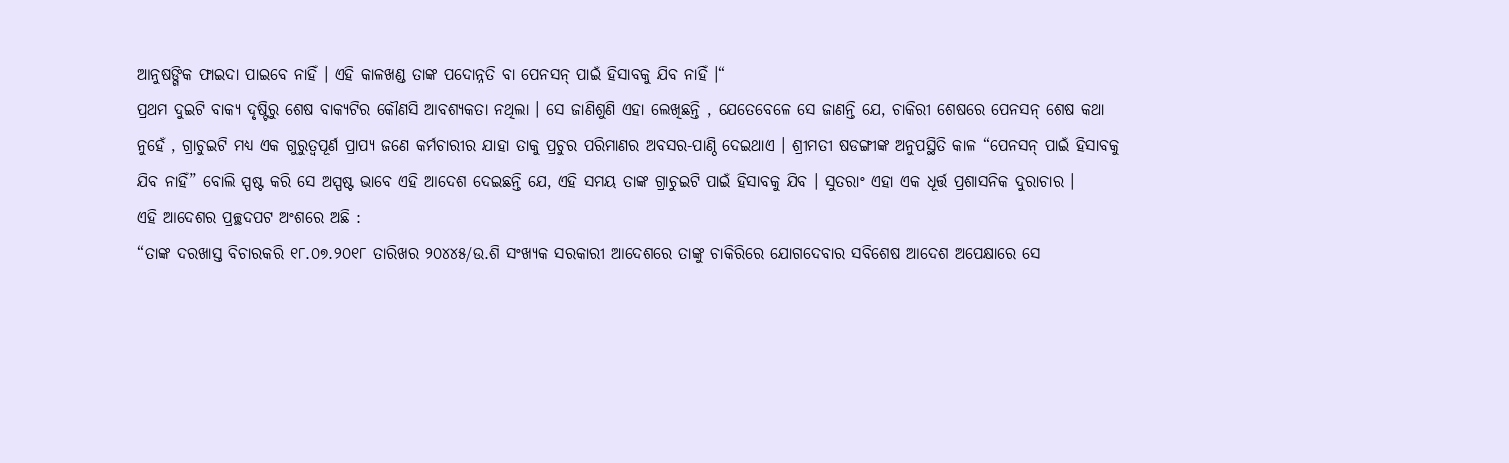ଆନୁଷଙ୍ଗିକ ଫାଇଦା ପାଇବେ ନାହିଁ । ଏହି କାଳଖଣ୍ଡ ତାଙ୍କ ପଦୋନ୍ନତି ବା ପେନସନ୍ ପାଇଁ ହିସାବକୁ ଯିବ ନାହିଁ ।“
ପ୍ରଥମ ଦୁଇଟି ବାକ୍ୟ ଦୃଷ୍ଟିରୁ ଶେଷ ବାକ୍ୟଟିର କୌଣସି ଆବଶ୍ୟକତା ନଥିଲା । ସେ ଜାଣିଶୁଣି ଏହା ଲେଖିଛନ୍ତି , ଯେତେବେଳେ ସେ ଜାଣନ୍ତି ଯେ, ଚାକିରୀ ଶେଷରେ ପେନସନ୍ ଶେଷ କଥା ନୁହେଁ , ଗ୍ରାଚୁଇଟି ମଧ୍ୟ ଏକ ଗୁରୁତ୍ଵପୂର୍ଣ ପ୍ରାପ୍ୟ ଜଣେ କର୍ମଚାରୀର ଯାହା ତାକୁ ପ୍ରଚୁର ପରିମାଣର ଅବସର-ପାଣ୍ଠି ଦେଇଥାଏ । ଶ୍ରୀମତୀ ଷଡଙ୍ଗୀଙ୍କ ଅନୁପସ୍ଥିତି କାଳ “ପେନସନ୍ ପାଇଁ ହିସାବକୁ ଯିବ ନାହିଁ” ବୋଲି ସ୍ପଷ୍ଟ କରି ସେ ଅସ୍ପଷ୍ଟ ଭାବେ ଏହି ଆଦେଶ ଦେଇଛନ୍ତି ଯେ, ଏହି ସମୟ ତାଙ୍କ ଗ୍ରାଚୁଇଟି ପାଇଁ ହିସାବକୁ ଯିବ । ସୁତରାଂ ଏହା ଏକ ଧୂର୍ତ୍ତ ପ୍ରଶାସନିକ ଦୁରାଚାର ।
ଏହି ଆଦେଶର ପ୍ରଚ୍ଛଦପଟ ଅଂଶରେ ଅଛି :
“ତାଙ୍କ ଦରଖାସ୍ତ ବିଚାରକରି ୧୮.୦୭.୨୦୧୮ ତାରିଖର ୨୦୪୪୫/ଉ.ଶି ସଂଖ୍ୟକ ସରକାରୀ ଆଦେଶରେ ତାଙ୍କୁ ଚାକିରିରେ ଯୋଗଦେବାର ସବିଶେଷ ଆଦେଶ ଅପେକ୍ଷାରେ ସେ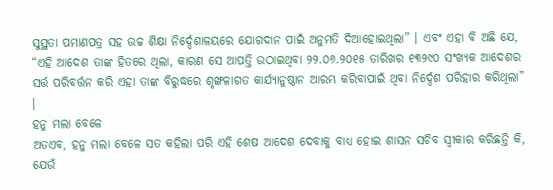ସୁସ୍ଥତା ପମାଣପତ୍ର ସହ ଉଚ୍ଚ ଶିକ୍ଷା ନିର୍ଦ୍ଦେଶାଳୟରେ ଯୋଗଦାନ ପାଇଁ ଅନୁମତି ଦିଆହୋଇଥିଲା” । ଏବଂ ଏହା ବି ଅଛି ଯେ, “ଏହି ଆଦେଶ ତାଙ୍କ ହିତରେ ଥିଲା, କାରଣ ସେ ଆପତ୍ତି ଉଠାଇଥିବା ୨୨.୦୬.୨୦୧୫ ତାରିଖର ୧୩୨୯୦ ସଂଖ୍ୟକ ଆଦେଶର ସର୍ତ୍ତ ପରିବର୍ତ୍ତନ କରି ଏହା ତାଙ୍କ ବିରୁଦ୍ଧରେ ଶୃଙ୍ଖଳାଗତ କାର୍ଯ୍ୟାନୁଷ୍ଠାନ ଆରମ୍ଭ କରିବାପାଇଁ ଥିବା ନିର୍ଦ୍ଦେଶ ପରିହାର କରିଥିଲା” ।
ହନୁ ମଲା ବେଳେ
ଅତଏବ, ହନୁ ମଲା ବେଳେ ସତ କହିଲା ପରି ଏହି ଶେଷ ଆଦେଶ ଦେବାକୁ ବାଧ୍ୟ ହୋଇ ଶାସନ ସଚିବ ସ୍ଵୀକାର କରିଛନ୍ତି କି, ଯେଉଁ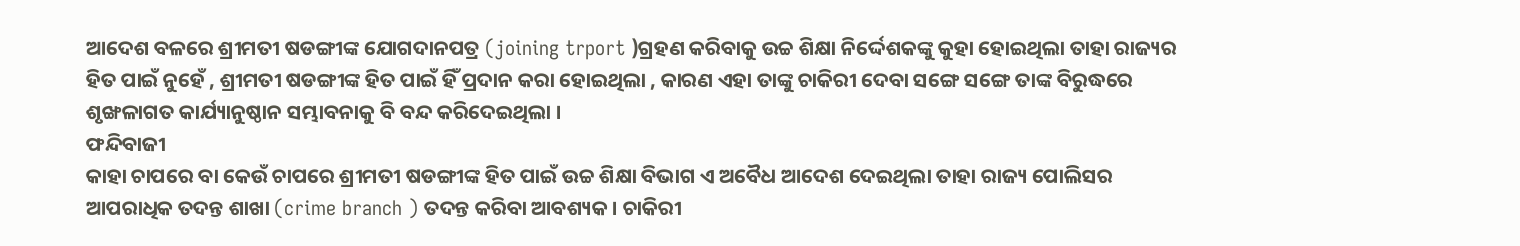ଆଦେଶ ବଳରେ ଶ୍ରୀମତୀ ଷଡଙ୍ଗୀଙ୍କ ଯୋଗଦାନପତ୍ର (joining trport )ଗ୍ରହଣ କରିବାକୁ ଉଚ୍ଚ ଶିକ୍ଷା ନିର୍ଦ୍ଦେଶକଙ୍କୁ କୁହା ହୋଇଥିଲା ତାହା ରାଜ୍ୟର ହିତ ପାଇଁ ନୁହେଁ , ଶ୍ରୀମତୀ ଷଡଙ୍ଗୀଙ୍କ ହିତ ପାଇଁ ହିଁ ପ୍ରଦାନ କରା ହୋଇଥିଲା , କାରଣ ଏହା ତାଙ୍କୁ ଚାକିରୀ ଦେବା ସଙ୍ଗେ ସଙ୍ଗେ ତାଙ୍କ ବିରୁଦ୍ଧରେ ଶୃଙ୍ଖଳାଗତ କାର୍ଯ୍ୟାନୁଷ୍ଠାନ ସମ୍ଭାବନାକୁ ବି ବନ୍ଦ କରିଦେଇଥିଲା ।
ଫନ୍ଦିବାଜୀ
କାହା ଚାପରେ ବା କେଉଁ ଚାପରେ ଶ୍ରୀମତୀ ଷଡଙ୍ଗୀଙ୍କ ହିତ ପାଇଁ ଉଚ୍ଚ ଶିକ୍ଷା ବିଭାଗ ଏ ଅବୈଧ ଆଦେଶ ଦେଇଥିଲା ତାହା ରାଜ୍ୟ ପୋଲିସର ଆପରାଧିକ ତଦନ୍ତ ଶାଖା (crime branch ) ତଦନ୍ତ କରିବା ଆବଶ୍ୟକ । ଚାକିରୀ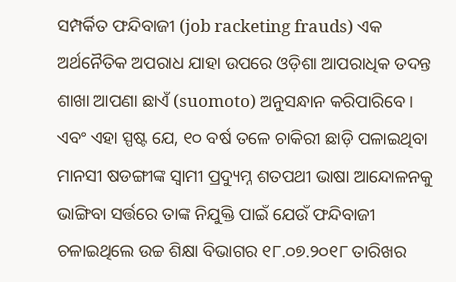ସମ୍ପର୍କିତ ଫନ୍ଦିବାଜୀ (job racketing frauds) ଏକ ଅର୍ଥନୈତିକ ଅପରାଧ ଯାହା ଉପରେ ଓଡ଼ିଶା ଆପରାଧିକ ତଦନ୍ତ ଶାଖା ଆପଣା ଛାଏଁ (suomoto) ଅନୁସନ୍ଧାନ କରିପାରିବେ । ଏବଂ ଏହା ସ୍ପଷ୍ଟ ଯେ, ୧୦ ବର୍ଷ ତଳେ ଚାକିରୀ ଛାଡ଼ି ପଳାଇଥିବା ମାନସୀ ଷଡଙ୍ଗୀଙ୍କ ସ୍ଵାମୀ ପ୍ରଦ୍ୟୁମ୍ନ ଶତପଥୀ ଭାଷା ଆନ୍ଦୋଳନକୁ ଭାଙ୍ଗିବା ସର୍ତ୍ତରେ ତାଙ୍କ ନିଯୁକ୍ତି ପାଇଁ ଯେଉଁ ଫନ୍ଦିବାଜୀ ଚଳାଇଥିଲେ ଉଚ୍ଚ ଶିକ୍ଷା ବିଭାଗର ୧୮.୦୭.୨୦୧୮ ତାରିଖର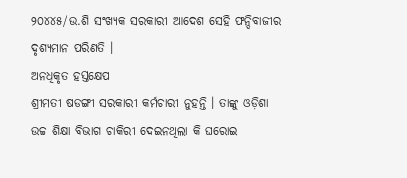୨୦୪୪୫/ଉ.ଶି ସଂଖ୍ୟକ ସରକାରୀ ଆଦେଶ ସେହି ଫନ୍ଦିବାଜୀର ଦୃଶ୍ୟମାନ ପରିଣତି ।
ଅନଧିକୃତ ହସ୍ତକ୍ଷେପ
ଶ୍ରୀମତୀ ଷଡଙ୍ଗୀ ସରକାରୀ କର୍ମଚାରୀ ନୁହନ୍ତି । ତାଙ୍କୁ ଓଡ଼ିଶା ଉଚ୍ଚ ଶିକ୍ଷା ବିଭାଗ ଚାକିରୀ ଦେଇନଥିଲା କି ଘରୋଇ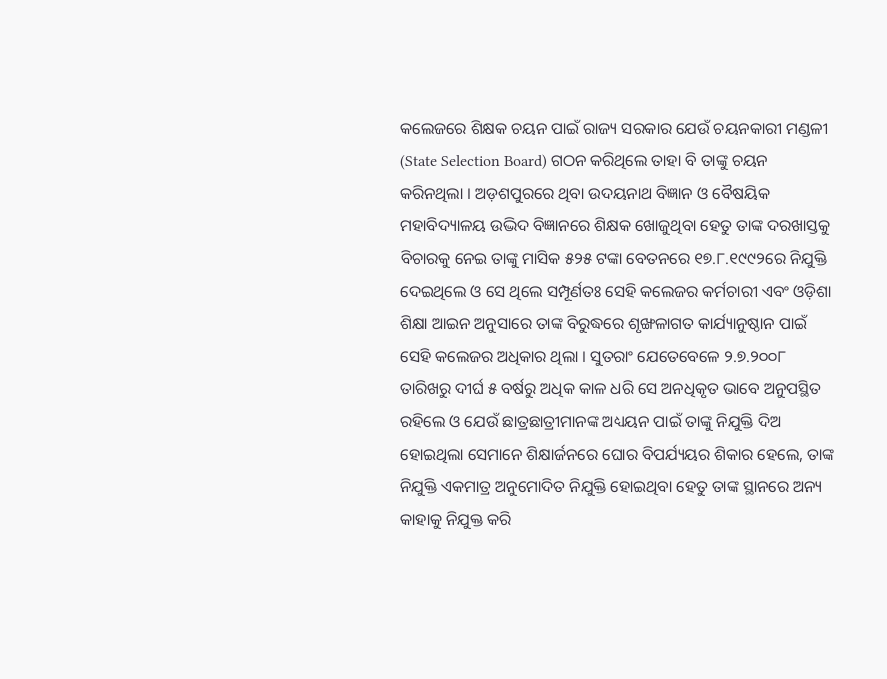କଲେଜରେ ଶିକ୍ଷକ ଚୟନ ପାଇଁ ରାଜ୍ୟ ସରକାର ଯେଉଁ ଚୟନକାରୀ ମଣ୍ଡଳୀ (State Selection Board) ଗଠନ କରିଥିଲେ ତାହା ବି ତାଙ୍କୁ ଚୟନ କରିନଥିଲା । ଅଡ଼ଶପୁରରେ ଥିବା ଉଦୟନାଥ ବିଜ୍ଞାନ ଓ ବୈଷୟିକ ମହାବିଦ୍ୟାଳୟ ଉଦ୍ଭିଦ ବିଜ୍ଞାନରେ ଶିକ୍ଷକ ଖୋଜୁଥିବା ହେତୁ ତାଙ୍କ ଦରଖାସ୍ତକୁ ବିଚାରକୁ ନେଇ ତାଙ୍କୁ ମାସିକ ୫୨୫ ଟଙ୍କା ବେତନରେ ୧୭.୮.୧୯୯୨ରେ ନିଯୁକ୍ତି ଦେଇଥିଲେ ଓ ସେ ଥିଲେ ସମ୍ପୂର୍ଣତଃ ସେହି କଲେଜର କର୍ମଚାରୀ ଏବଂ ଓଡ଼ିଶା ଶିକ୍ଷା ଆଇନ ଅନୁସାରେ ତାଙ୍କ ବିରୁଦ୍ଧରେ ଶୃଙ୍ଖଳାଗତ କାର୍ଯ୍ୟାନୁଷ୍ଠାନ ପାଇଁ ସେହି କଲେଜର ଅଧିକାର ଥିଲା । ସୁତରାଂ ଯେତେବେଳେ ୨.୭.୨୦୦୮ ତାରିଖରୁ ଦୀର୍ଘ ୫ ବର୍ଷରୁ ଅଧିକ କାଳ ଧରି ସେ ଅନଧିକୃତ ଭାବେ ଅନୁପସ୍ଥିତ ରହିଲେ ଓ ଯେଉଁ ଛାତ୍ରଛାତ୍ରୀମାନଙ୍କ ଅଧ୍ୟୟନ ପାଇଁ ତାଙ୍କୁ ନିଯୁକ୍ତି ଦିଅ ହୋଇଥିଲା ସେମାନେ ଶିକ୍ଷାର୍ଜନରେ ଘୋର ବିପର୍ଯ୍ୟୟର ଶିକାର ହେଲେ, ତାଙ୍କ ନିଯୁକ୍ତି ଏକମାତ୍ର ଅନୁମୋଦିତ ନିଯୁକ୍ତି ହୋଇଥିବା ହେତୁ ତାଙ୍କ ସ୍ଥାନରେ ଅନ୍ୟ କାହାକୁ ନିଯୁକ୍ତ କରି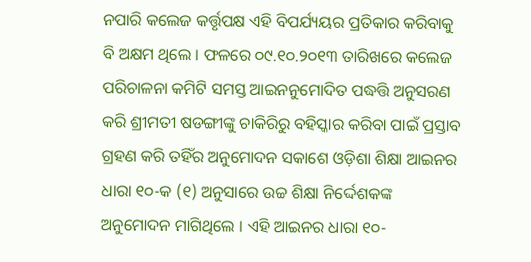ନପାରି କଲେଜ କର୍ତ୍ତୃପକ୍ଷ ଏହି ବିପର୍ଯ୍ୟୟର ପ୍ରତିକାର କରିବାକୁ ବି ଅକ୍ଷମ ଥିଲେ । ଫଳରେ ୦୯.୧୦.୨୦୧୩ ତାରିଖରେ କଲେଜ ପରିଚାଳନା କମିଟି ସମସ୍ତ ଆଇନନୁମୋଦିତ ପଦ୍ଧତ୍ତି ଅନୁସରଣ କରି ଶ୍ରୀମତୀ ଷଡଙ୍ଗୀଙ୍କୁ ଚାକିରିରୁ ବହିସ୍କାର କରିବା ପାଇଁ ପ୍ରସ୍ତାବ ଗ୍ରହଣ କରି ତହିଁର ଅନୁମୋଦନ ସକାଶେ ଓଡ଼ିଶା ଶିକ୍ଷା ଆଇନର ଧାରା ୧୦-କ (୧) ଅନୁସାରେ ଉଚ୍ଚ ଶିକ୍ଷା ନିର୍ଦ୍ଦେଶକଙ୍କ ଅନୁମୋଦନ ମାଗିଥିଲେ । ଏହି ଆଇନର ଧାରା ୧୦-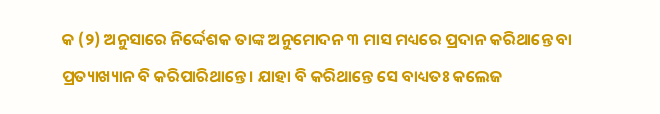କ (୨) ଅନୁସାରେ ନିର୍ଦ୍ଦେଶକ ତାଙ୍କ ଅନୁମୋଦନ ୩ ମାସ ମଧ୍ୟରେ ପ୍ରଦାନ କରିଥାନ୍ତେ ବା ପ୍ରତ୍ୟାଖ୍ୟାନ ବି କରିପାରିଥାନ୍ତେ । ଯାହା ବି କରିଥାନ୍ତେ ସେ ବାଧ୍ୟତଃ କଲେଜ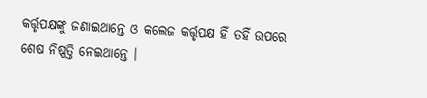କର୍ତ୍ତୃପକ୍ଷଙ୍କୁ ଜଣାଇଥାନ୍ତେ ଓ କଲେଜ କର୍ତ୍ତୃପକ୍ଷ ହିଁ ତହିଁ ଉପରେ ଶେଷ ନିଷ୍ପତ୍ତି ନେଇଥାନ୍ତେ ।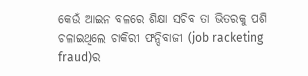କେଉଁ ଆଇନ ବଳରେ ଶିକ୍ଷା ସଚିବ ତା ଭିତରକୁ ପଶି ଚଳାଇଥିଲେ ଚାକିରୀ ଫନ୍ଦିବାଜୀ (job racketing fraud)ର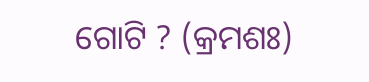ଗୋଟି ? (କ୍ରମଶଃ)